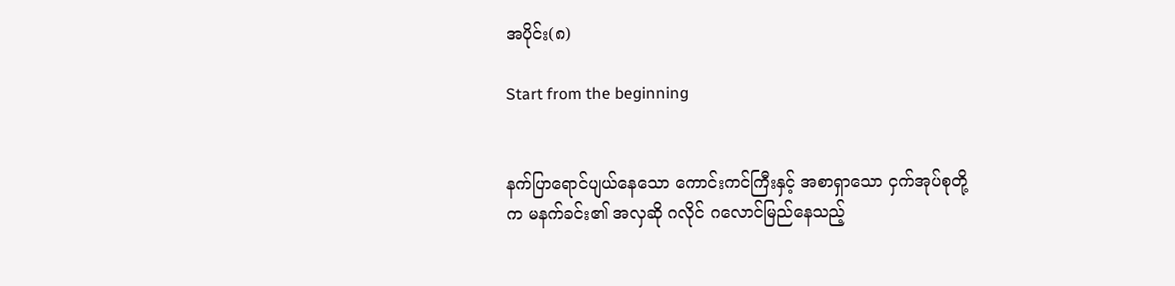အပိုင်း(၈)

Start from the beginning


နက်ပြာရောင်ပျယ်နေသော ကောင်းကင်ကြီးနှင့် အစာရှာသော ငှက်အုပ်စုတို့က မနက်ခင်း၏ အလှဆို ဂလိုင် ဂလောင်မြည်နေသည့်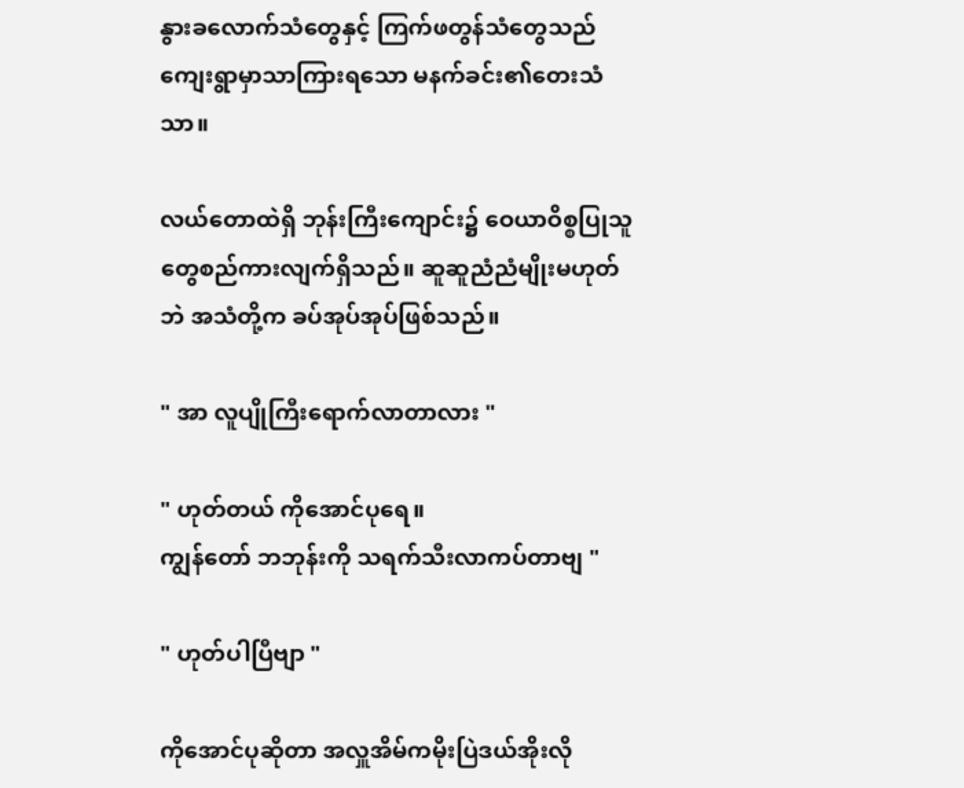နွားခလောက်သံတွေနှင့် ကြက်ဖတွန်သံတွေသည် ကျေးရွာမှာသာကြားရသော မနက်ခင်း၏တေးသံသာ။

လယ်တောထဲရှိ ဘုန်းကြီးကျောင်း၌ ဝေယာဝိစ္စပြုသူတွေစည်ကားလျက်ရှိသည်။ ဆူဆူညံညံမျိုးမဟုတ်ဘဲ အသံတို့က ခပ်အုပ်အုပ်ဖြစ်သည်။

" အာ လူပျိုကြီးရောက်လာတာလား "

" ဟုတ်တယ် ကိုအောင်ပုရေ။
ကျွန်တော် ဘဘုန်းကို သရက်သီးလာကပ်တာဗျ "

" ဟုတ်ပါပြီဗျာ "

ကိုအောင်ပုဆိုတာ အလှူအိမ်ကမိုးပြဲဒယ်အိုးလို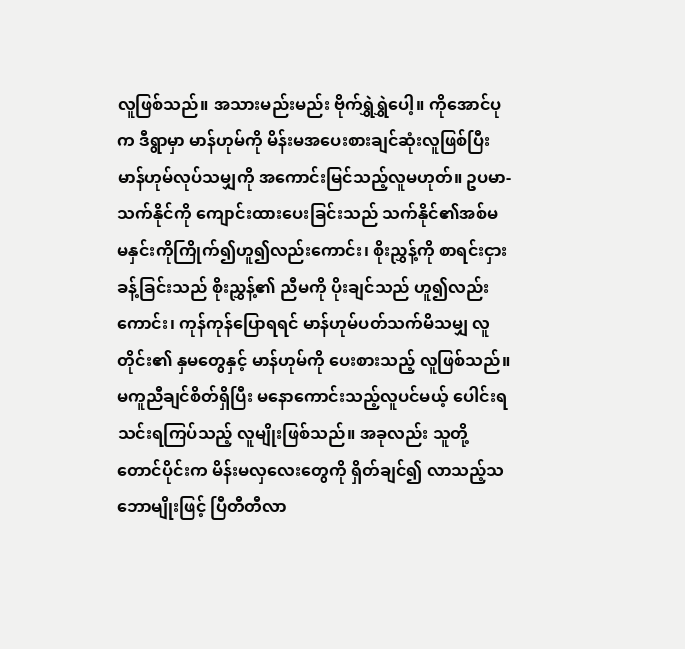လူဖြစ်သည်။ အသားမည်းမည်း ဗိုက်ရွှဲရွှဲပေါ့။ ကိုအောင်ပုက ဒီရွာမှာ မာန်ဟုမ်ကို မိန်းမအပေးစားချင်ဆုံးလူဖြစ်ပြီး မာန်ဟုမ်လုပ်သမျှကို အကောင်းမြင်သည့်လူမဟုတ်။ ဥပမာ-သက်နိုင်ကို ကျောင်းထားပေးခြင်းသည် သက်နိုင်၏အစ်မ မနှင်းကိုကြိုက်၍ဟူ၍လည်းကောင်း၊ စိုးညွှန့်ကို စာရင်းငှားခန့်ခြင်းသည် စိုးညွှန့်၏ ညီမကို ပိုးချင်သည် ဟူ၍လည်းကောင်း၊ ကုန်ကုန်ပြောရရင် မာန်ဟုမ်ပတ်သက်မိသမျှ လူတိုင်း၏ နှမတွေနှင့် မာန်ဟုမ်ကို ပေးစားသည့် လူဖြစ်သည်။ မကူညီချင်စိတ်ရှိပြီး မနောကောင်းသည့်လူပင်မယ့် ပေါင်းရသင်းရကြပ်သည့် လူမျိုးဖြစ်သည်။ အခုလည်း သူတို့တောင်ပိုင်းက မိန်းမလှလေးတွေကို ရှိတ်ချင်၍ လာသည့်သဘောမျိုးဖြင့် ပြီတီတီလာ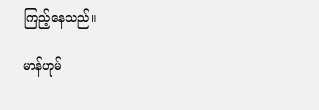ကြည့်နေသည်။

မာန်ဟုမ်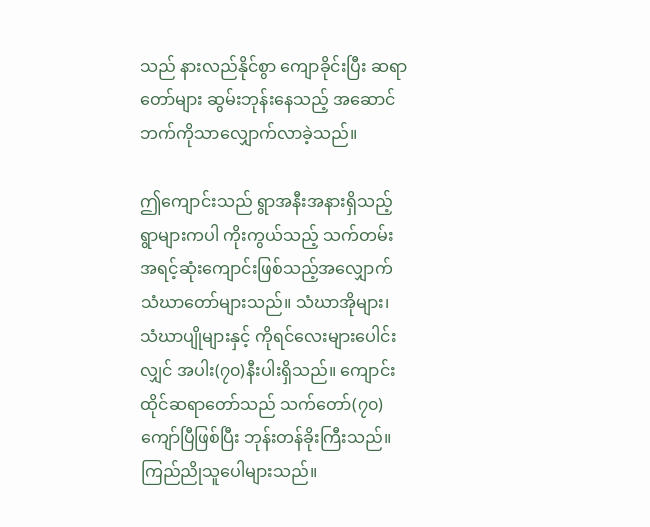သည် နားလည်နိုင်စွာ ကျောခိုင်းပြီး ဆရာတော်များ ဆွမ်းဘုန်းနေသည့် ‌အဆောင်ဘက်ကိုသာလျှောက်လာခဲ့သည်။

ဤကျောင်းသည် ရွာအနီးအနားရှိသည့် ရွာများကပါ ကိုးကွယ်သည့် သက်တမ်းအရင့်ဆုံးကျောင်းဖြစ်သည့်အလျှောက် သံဃာ‌တော်များသည်။ သံဃာအိုများ၊သံဃာပျိုများနှင့် ကိုရင်လေးများပေါင်းလျှင် အပါး(၇၀)နီးပါးရှိသည်။ ကျောင်းထိုင်ဆရာတော်သည် သက်တော်(၇၀)ကျော်ပြီဖြစ်ပြီး ဘုန်းတန်ခိုးကြီးသည်။ ကြည်ညိုသူပေါများသည်။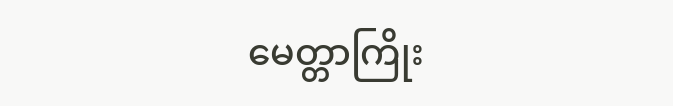မေတ္တာကြိုး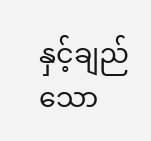နှင့်ချည်သော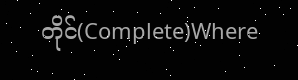တိုင်(Complete)Where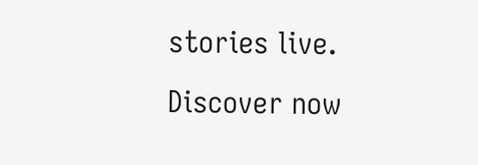stories live. Discover now